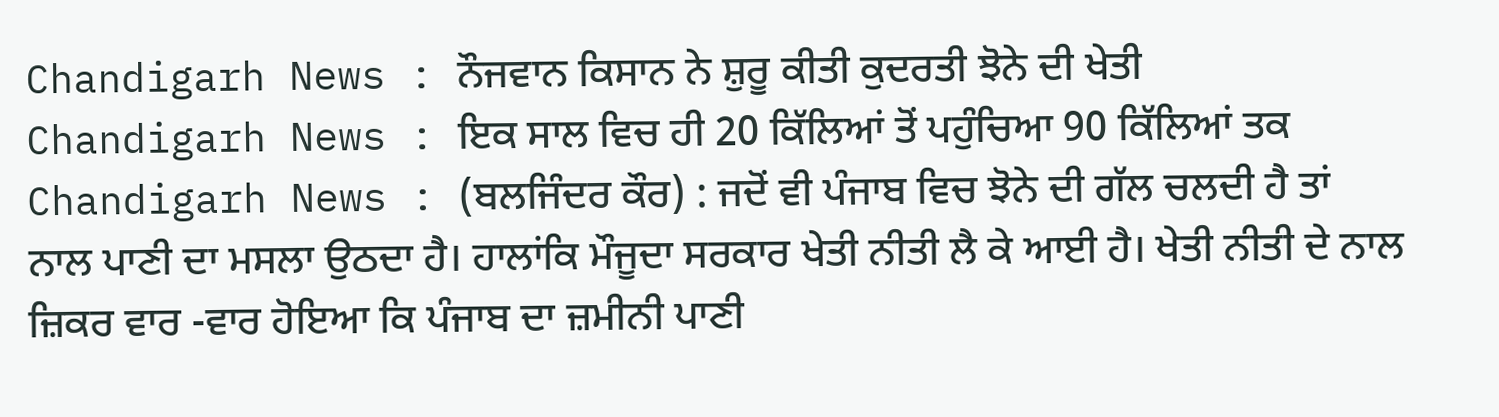Chandigarh News : ਨੌਜਵਾਨ ਕਿਸਾਨ ਨੇ ਸ਼ੁਰੂ ਕੀਤੀ ਕੁਦਰਤੀ ਝੋਨੇ ਦੀ ਖੇਤੀ
Chandigarh News : ਇਕ ਸਾਲ ਵਿਚ ਹੀ 20 ਕਿੱਲਿਆਂ ਤੋਂ ਪਹੁੰਚਿਆ 90 ਕਿੱਲਿਆਂ ਤਕ
Chandigarh News : (ਬਲਜਿੰਦਰ ਕੌਰ) : ਜਦੋਂ ਵੀ ਪੰਜਾਬ ਵਿਚ ਝੋਨੇ ਦੀ ਗੱਲ ਚਲਦੀ ਹੈ ਤਾਂ ਨਾਲ ਪਾਣੀ ਦਾ ਮਸਲਾ ਉਠਦਾ ਹੈ। ਹਾਲਾਂਕਿ ਮੌਜੂਦਾ ਸਰਕਾਰ ਖੇਤੀ ਨੀਤੀ ਲੈ ਕੇ ਆਈ ਹੈ। ਖੇਤੀ ਨੀਤੀ ਦੇ ਨਾਲ ਜ਼ਿਕਰ ਵਾਰ -ਵਾਰ ਹੋਇਆ ਕਿ ਪੰਜਾਬ ਦਾ ਜ਼ਮੀਨੀ ਪਾਣੀ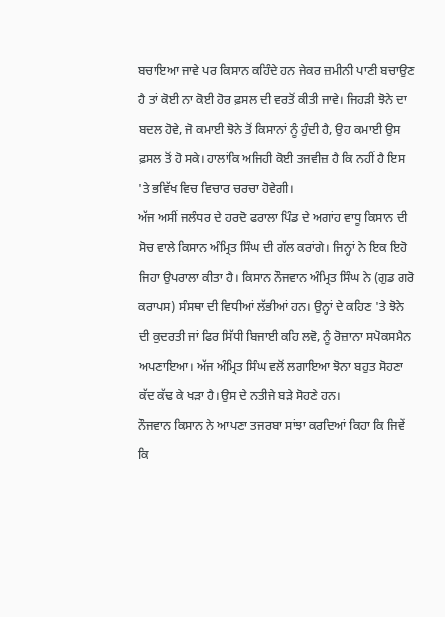ਬਚਾਇਆ ਜਾਵੇ ਪਰ ਕਿਸਾਨ ਕਹਿੰਦੇ ਹਨ ਜੇਕਰ ਜ਼ਮੀਨੀ ਪਾਣੀ ਬਚਾਉਣ ਹੈ ਤਾਂ ਕੋਈ ਨਾ ਕੋਈ ਹੋਰ ਫ਼ਸਲ ਦੀ ਵਰਤੋਂ ਕੀਤੀ ਜਾਵੇ। ਜਿਹੜੀ ਝੋਨੇ ਦਾ ਬਦਲ ਹੋਵੇ, ਜੋ ਕਮਾਈ ਝੋਨੇ ਤੋਂ ਕਿਸਾਨਾਂ ਨੂੰ ਹੁੰਦੀ ਹੈ, ਉਹ ਕਮਾਈ ਉਸ ਫ਼ਸਲ ਤੋਂ ਹੋ ਸਕੇ। ਹਾਲਾਂਕਿ ਅਜਿਹੀ ਕੋਈ ਤਜਵੀਜ਼ ਹੈ ਕਿ ਨਹੀਂ ਹੈ ਇਸ 'ਤੇ ਭਵਿੱਖ ਵਿਚ ਵਿਚਾਰ ਚਰਚਾ ਹੋਵੇਗੀ।
ਅੱਜ ਅਸੀਂ ਜਲੰਧਰ ਦੇ ਹਰਦੋ ਫਰਾਲਾ ਪਿੰਡ ਦੇ ਅਗਾਂਹ ਵਾਧੂ ਕਿਸਾਨ ਦੀ ਸੋਚ ਵਾਲੇ ਕਿਸਾਨ ਅੰਮ੍ਰਿਤ ਸਿੰਘ ਦੀ ਗੱਲ ਕਰਾਂਗੇ। ਜਿਨ੍ਹਾਂ ਨੇ ਇਕ ਇਹੋ ਜਿਹਾ ਉਪਰਾਲਾ ਕੀਤਾ ਹੈ। ਕਿਸਾਨ ਨੌਜਵਾਨ ਅੰਮ੍ਰਿਤ ਸਿੰਘ ਨੇ (ਗੁਡ ਗਰੋ ਕਰਾਪਸ) ਸੰਸਥਾ ਦੀ ਵਿਧੀਆਂ ਲੱਭੀਆਂ ਹਨ। ਉਨ੍ਹਾਂ ਦੇ ਕਹਿਣ 'ਤੇ ਝੋਨੇ ਦੀ ਕੁਦਰਤੀ ਜਾਂ ਫਿਰ ਸਿੱਧੀ ਬਿਜਾਈ ਕਹਿ ਲਵੋ, ਨੂੰ ਰੋਜ਼ਾਨਾ ਸਪੋਕਸਮੈਨ ਅਪਣਾਇਆ। ਅੱਜ ਅੰਮ੍ਰਿਤ ਸਿੰਘ ਵਲੋਂ ਲਗਾਇਆ ਝੋਨਾ ਬਹੁਤ ਸੋਹਣਾ ਕੱਦ ਕੱਢ ਕੇ ਖੜਾ ਹੈ।ਉਸ ਦੇ ਨਤੀਜੇ ਬੜੇ ਸੋਹਣੇ ਹਨ।
ਨੌਜਵਾਨ ਕਿਸਾਨ ਨੇ ਆਪਣਾ ਤਜਰਬਾ ਸਾਂਝਾ ਕਰਦਿਆਂ ਕਿਹਾ ਕਿ ਜਿਵੇਂ ਕਿ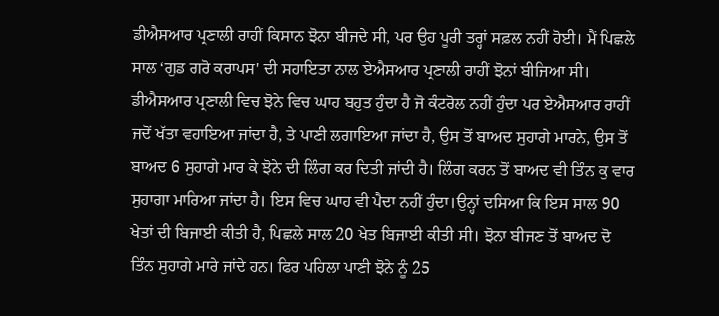ਡੀਐਸਆਰ ਪ੍ਰਣਾਲੀ ਰਾਹੀਂ ਕਿਸਾਨ ਝੋਨਾ ਬੀਜਦੇ ਸੀ, ਪਰ ਉਹ ਪੂਰੀ ਤਰ੍ਹਾਂ ਸਫ਼ਲ ਨਹੀਂ ਹੋਈ। ਮੈਂ ਪਿਛਲੇ ਸਾਲ ‘ਗੁਡ ਗਰੋ ਕਰਾਪਸ' ਦੀ ਸਹਾਇਤਾ ਨਾਲ ਏਐਸਆਰ ਪ੍ਰਣਾਲੀ ਰਾਹੀਂ ਝੋਨਾਂ ਬੀਜਿਆ ਸੀ। ਡੀਐਸਆਰ ਪ੍ਰਣਾਲੀ ਵਿਚ ਝੋਨੇ ਵਿਚ ਘਾਹ ਬਹੁਤ ਹੁੰਦਾ ਹੈ ਜੋ ਕੰਟਰੋਲ ਨਹੀਂ ਹੁੰਦਾ ਪਰ ਏਐਸਆਰ ਰਾਹੀਂ ਜਦੋਂ ਖੱਤਾ ਵਹਾਇਆ ਜਾਂਦਾ ਹੈ, ਤੇ ਪਾਣੀ ਲਗਾਇਆ ਜਾਂਦਾ ਹੈ, ਉਸ ਤੋਂ ਬਾਅਦ ਸੁਹਾਗੇ ਮਾਰਨੇ, ਉਸ ਤੋਂ ਬਾਅਦ 6 ਸੁਹਾਗੇ ਮਾਰ ਕੇ ਝੋਨੇ ਦੀ ਲਿੰਗ ਕਰ ਦਿਤੀ ਜਾਂਦੀ ਹੈ। ਲਿੰਗ ਕਰਨ ਤੋਂ ਬਾਅਦ ਵੀ ਤਿੰਨ ਕੁ ਵਾਰ ਸੁਹਾਗਾ ਮਾਰਿਆ ਜਾਂਦਾ ਹੈ। ਇਸ ਵਿਚ ਘਾਹ ਵੀ ਪੈਦਾ ਨਹੀਂ ਹੁੰਦਾ।ਉਨ੍ਹਾਂ ਦਸਿਆ ਕਿ ਇਸ ਸਾਲ 90 ਖੇਤਾਂ ਦੀ ਬਿਜਾਈ ਕੀਤੀ ਹੈ, ਪਿਛਲੇ ਸਾਲ 20 ਖੇਤ ਬਿਜਾਈ ਕੀਤੀ ਸੀ। ਝੋਨਾ ਬੀਜਣ ਤੋਂ ਬਾਅਦ ਦੋ ਤਿੰਨ ਸੁਹਾਗੇ ਮਾਰੇ ਜਾਂਦੇ ਹਨ। ਫਿਰ ਪਹਿਲਾ ਪਾਣੀ ਝੋਨੇ ਨੂੰ 25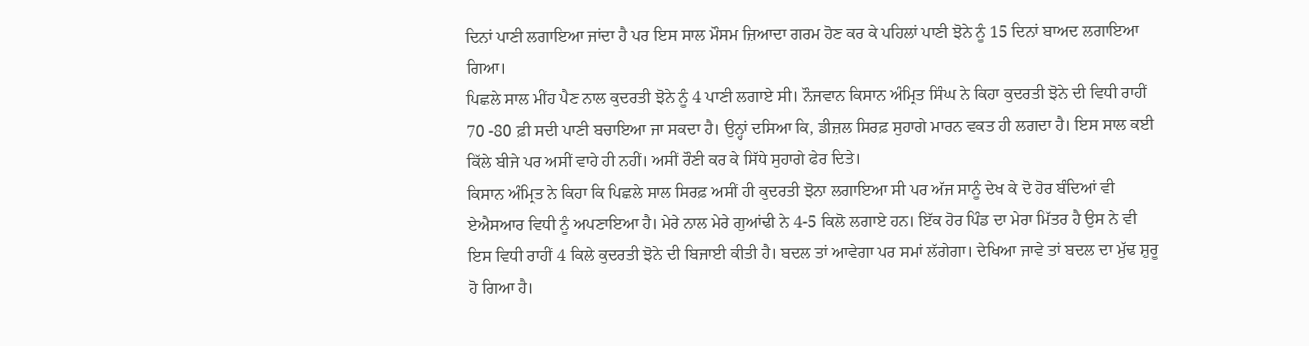ਦਿਨਾਂ ਪਾਣੀ ਲਗਾਇਆ ਜਾਂਦਾ ਹੈ ਪਰ ਇਸ ਸਾਲ ਮੌਸਮ ਜ਼ਿਆਦਾ ਗਰਮ ਹੋਣ ਕਰ ਕੇ ਪਹਿਲਾਂ ਪਾਣੀ ਝੋਨੇ ਨੂੰ 15 ਦਿਨਾਂ ਬਾਅਦ ਲਗਾਇਆ ਗਿਆ।
ਪਿਛਲੇ ਸਾਲ ਮੀਂਹ ਪੈਣ ਨਾਲ ਕੁਦਰਤੀ ਝੋਨੇ ਨੂੰ 4 ਪਾਣੀ ਲਗਾਏ ਸੀ। ਨੌਜਵਾਨ ਕਿਸਾਨ ਅੰਮ੍ਰਿਤ ਸਿੰਘ ਨੇ ਕਿਹਾ ਕੁਦਰਤੀ ਝੋਨੇ ਦੀ ਵਿਧੀ ਰਾਹੀਂ 70 -80 ਫ਼ੀ ਸਦੀ ਪਾਣੀ ਬਚਾਇਆ ਜਾ ਸਕਦਾ ਹੈ। ਉਨ੍ਹਾਂ ਦਸਿਆ ਕਿ, ਡੀਜ਼ਲ ਸਿਰਫ਼ ਸੁਹਾਗੇ ਮਾਰਨ ਵਕਤ ਹੀ ਲਗਦਾ ਹੈ। ਇਸ ਸਾਲ ਕਈ ਕਿੱਲੇ ਬੀਜੇ ਪਰ ਅਸੀਂ ਵਾਹੇ ਹੀ ਨਹੀਂ। ਅਸੀਂ ਰੌਣੀ ਕਰ ਕੇ ਸਿੱਧੇ ਸੁਹਾਗੇ ਫੇਰ ਦਿਤੇ।
ਕਿਸਾਨ ਅੰਮ੍ਰਿਤ ਨੇ ਕਿਹਾ ਕਿ ਪਿਛਲੇ ਸਾਲ ਸਿਰਫ਼ ਅਸੀਂ ਹੀ ਕੁਦਰਤੀ ਝੋਨਾ ਲਗਾਇਆ ਸੀ ਪਰ ਅੱਜ ਸਾਨੂੰ ਦੇਖ ਕੇ ਦੋ ਹੋਰ ਬੰਦਿਆਂ ਵੀ ਏਐਸਆਰ ਵਿਧੀ ਨੂੰ ਅਪਣਾਇਆ ਹੈ। ਮੇਰੇ ਨਾਲ ਮੇਰੇ ਗੁਆਂਢੀ ਨੇ 4-5 ਕਿਲੋ ਲਗਾਏ ਹਨ। ਇੱਕ ਹੋਰ ਪਿੰਡ ਦਾ ਮੇਰਾ ਮਿੱਤਰ ਹੈ ਉਸ ਨੇ ਵੀ ਇਸ ਵਿਧੀ ਰਾਹੀਂ 4 ਕਿਲੇ ਕੁਦਰਤੀ ਝੋਨੇ ਦੀ ਬਿਜਾਈ ਕੀਤੀ ਹੈ। ਬਦਲ ਤਾਂ ਆਵੇਗਾ ਪਰ ਸਮਾਂ ਲੱਗੇਗਾ। ਦੇਖਿਆ ਜਾਵੇ ਤਾਂ ਬਦਲ ਦਾ ਮੁੱਢ ਸ਼ੁਰੂ ਹੋ ਗਿਆ ਹੈ।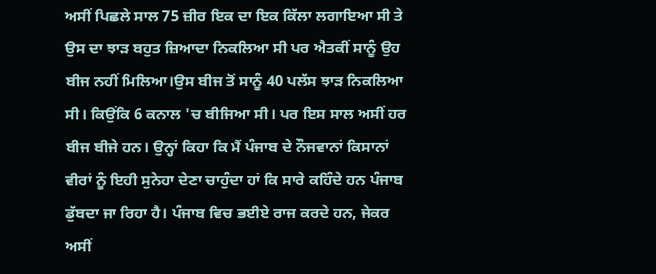ਅਸੀਂ ਪਿਛਲੇ ਸਾਲ 75 ਜ਼ੀਰ ਇਕ ਦਾ ਇਕ ਕਿੱਲਾ ਲਗਾਇਆ ਸੀ ਤੇ ਉਸ ਦਾ ਝਾੜ ਬਹੁਤ ਜ਼ਿਆਦਾ ਨਿਕਲਿਆ ਸੀ ਪਰ ਐਤਕੀਂ ਸਾਨੂੰ ਉਹ ਬੀਜ ਨਹੀਂ ਮਿਲਿਆ।ਉਸ ਬੀਜ ਤੋਂ ਸਾਨੂੰ 40 ਪਲੱਸ ਝਾੜ ਨਿਕਲਿਆ ਸੀ। ਕਿਉਂਕਿ 6 ਕਨਾਲ 'ਚ ਬੀਜਿਆ ਸੀ। ਪਰ ਇਸ ਸਾਲ ਅਸੀਂ ਹਰ ਬੀਜ ਬੀਜੇ ਹਨ। ਉਨ੍ਹਾਂ ਕਿਹਾ ਕਿ ਮੈਂ ਪੰਜਾਬ ਦੇ ਨੌਜਵਾਨਾਂ ਕਿਸਾਨਾਂ ਵੀਰਾਂ ਨੂੰ ਇਹੀ ਸੁਨੇਹਾ ਦੇਣਾ ਚਾਹੁੰਦਾ ਹਾਂ ਕਿ ਸਾਰੇ ਕਹਿੰਦੇ ਹਨ ਪੰਜਾਬ ਡੁੱਬਦਾ ਜਾ ਰਿਹਾ ਹੈ। ਪੰਜਾਬ ਵਿਚ ਭਈਏ ਰਾਜ ਕਰਦੇ ਹਨ, ਜੇਕਰ ਅਸੀਂ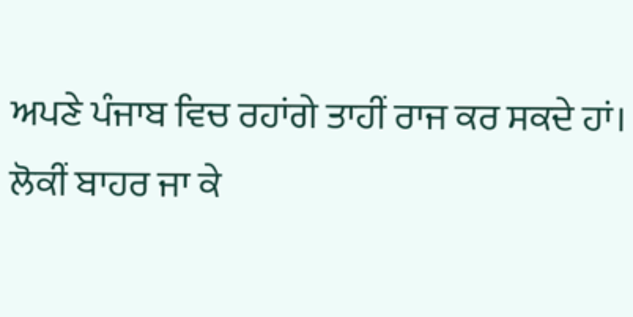ਅਪਣੇ ਪੰਜਾਬ ਵਿਚ ਰਹਾਂਗੇ ਤਾਹੀਂ ਰਾਜ ਕਰ ਸਕਦੇ ਹਾਂ।
ਲੋਕੀਂ ਬਾਹਰ ਜਾ ਕੇ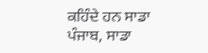ਕਹਿੰਦੇ ਹਨ ਸਾਡਾ ਪੰਜਾਬ, ਸਾਡਾ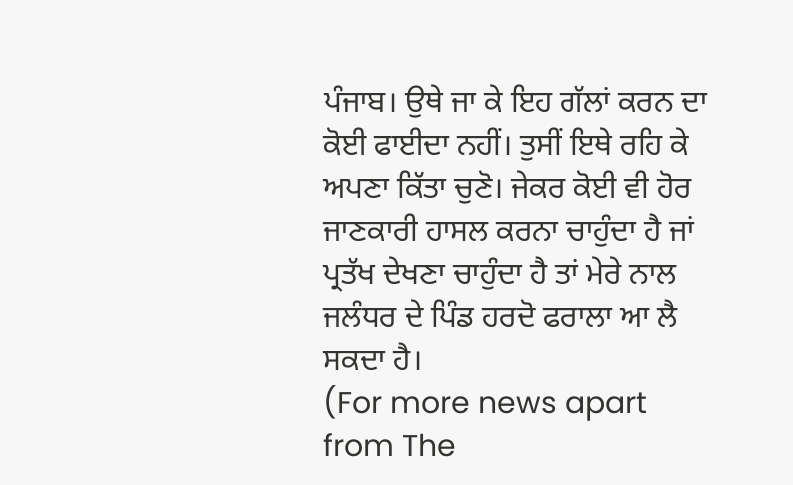ਪੰਜਾਬ। ਉਥੇ ਜਾ ਕੇ ਇਹ ਗੱਲਾਂ ਕਰਨ ਦਾ ਕੋਈ ਫਾਈਦਾ ਨਹੀਂ। ਤੁਸੀਂ ਇਥੇ ਰਹਿ ਕੇ ਅਪਣਾ ਕਿੱਤਾ ਚੁਣੋ। ਜੇਕਰ ਕੋਈ ਵੀ ਹੋਰ ਜਾਣਕਾਰੀ ਹਾਸਲ ਕਰਨਾ ਚਾਹੁੰਦਾ ਹੈ ਜਾਂ ਪ੍ਰਤੱਖ ਦੇਖਣਾ ਚਾਹੁੰਦਾ ਹੈ ਤਾਂ ਮੇਰੇ ਨਾਲ ਜਲੰਧਰ ਦੇ ਪਿੰਡ ਹਰਦੋ ਫਰਾਲਾ ਆ ਲੈ ਸਕਦਾ ਹੈ।
(For more news apart from The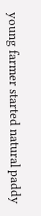young farmer started natural paddy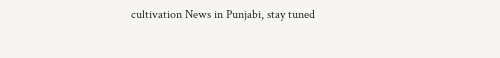cultivation News in Punjabi, stay tuned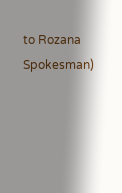to Rozana Spokesman)